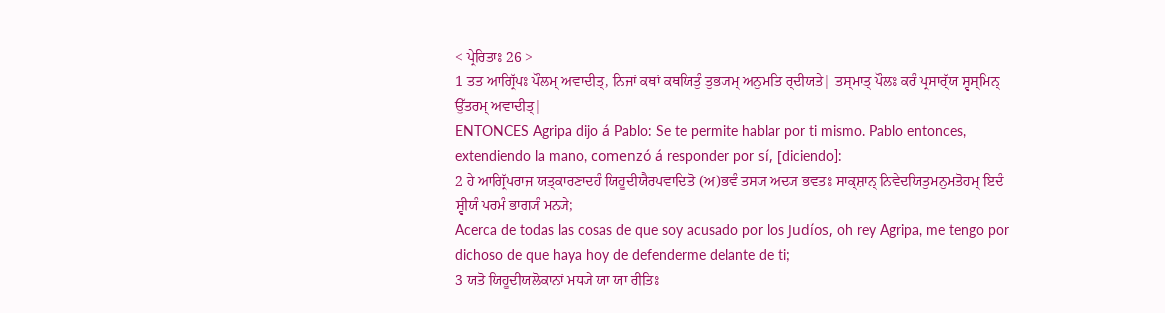< ਪ੍ਰੇਰਿਤਾਃ 26 >
1 ਤਤ ਆਗ੍ਰਿੱਪਃ ਪੌਲਮ੍ ਅਵਾਦੀਤ੍, ਨਿਜਾਂ ਕਥਾਂ ਕਥਯਿਤੁੰ ਤੁਭ੍ਯਮ੍ ਅਨੁਮਤਿ ਰ੍ਦੀਯਤੇ| ਤਸ੍ਮਾਤ੍ ਪੌਲਃ ਕਰੰ ਪ੍ਰਸਾਰ੍ੱਯ ਸ੍ਵਸ੍ਮਿਨ੍ ਉੱਤਰਮ੍ ਅਵਾਦੀਤ੍|
ENTONCES Agripa dijo á Pablo: Se te permite hablar por ti mismo. Pablo entonces, extendiendo la mano, comenzó á responder por sí, [diciendo]:
2 ਹੇ ਆਗ੍ਰਿੱਪਰਾਜ ਯਤ੍ਕਾਰਣਾਦਹੰ ਯਿਹੂਦੀਯੈਰਪਵਾਦਿਤੋ (ਅ)ਭਵੰ ਤਸ੍ਯ ਅਦ੍ਯ ਭਵਤਃ ਸਾਕ੍ਸ਼ਾਨ੍ ਨਿਵੇਦਯਿਤੁਮਨੁਮਤੋਹਮ੍ ਇਦੰ ਸ੍ਵੀਯੰ ਪਰਮੰ ਭਾਗ੍ਯੰ ਮਨ੍ਯੇ;
Acerca de todas las cosas de que soy acusado por los Judíos, oh rey Agripa, me tengo por dichoso de que haya hoy de defenderme delante de ti;
3 ਯਤੋ ਯਿਹੂਦੀਯਲੋਕਾਨਾਂ ਮਧ੍ਯੇ ਯਾ ਯਾ ਰੀਤਿਃ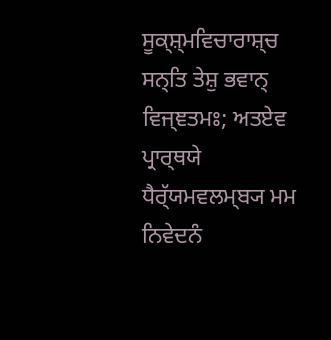ਸੂਕ੍ਸ਼੍ਮਵਿਚਾਰਾਸ਼੍ਚ ਸਨ੍ਤਿ ਤੇਸ਼ੁ ਭਵਾਨ੍ ਵਿਜ੍ਞਤਮਃ; ਅਤਏਵ ਪ੍ਰਾਰ੍ਥਯੇ ਧੈਰ੍ੱਯਮਵਲਮ੍ਬ੍ਯ ਮਮ ਨਿਵੇਦਨੰ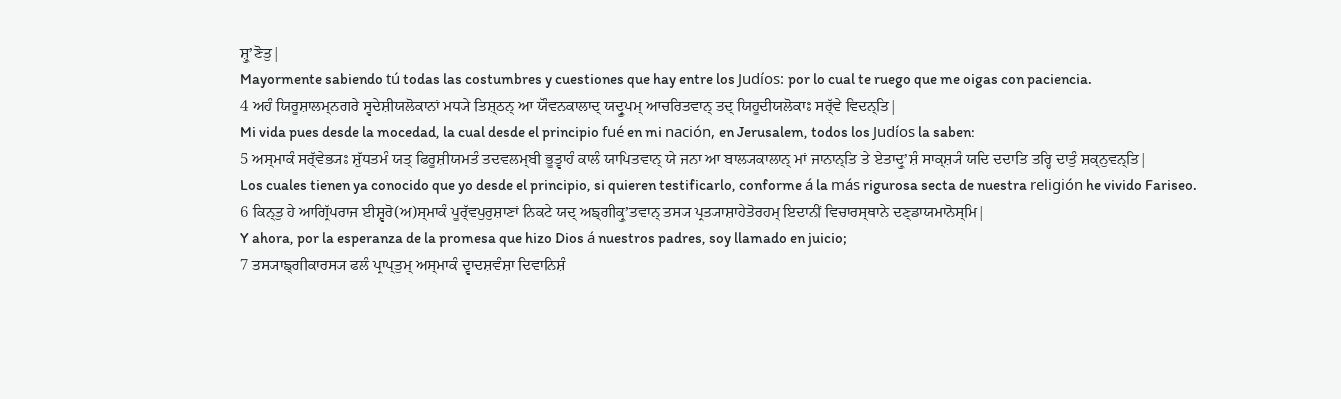ਸ਼੍ਰੁʼਣੋਤੁ|
Mayormente sabiendo tú todas las costumbres y cuestiones que hay entre los Judíos: por lo cual te ruego que me oigas con paciencia.
4 ਅਹੰ ਯਿਰੂਸ਼ਾਲਮ੍ਨਗਰੇ ਸ੍ਵਦੇਸ਼ੀਯਲੋਕਾਨਾਂ ਮਧ੍ਯੇ ਤਿਸ਼੍ਠਨ੍ ਆ ਯੌਵਨਕਾਲਾਦ੍ ਯਦ੍ਰੂਪਮ੍ ਆਚਰਿਤਵਾਨ੍ ਤਦ੍ ਯਿਹੂਦੀਯਲੋਕਾਃ ਸਰ੍ੱਵੇ ਵਿਦਨ੍ਤਿ|
Mi vida pues desde la mocedad, la cual desde el principio fué en mi nación, en Jerusalem, todos los Judíos la saben:
5 ਅਸ੍ਮਾਕੰ ਸਰ੍ੱਵੇਭ੍ਯਃ ਸ਼ੁੱਧਤਮੰ ਯਤ੍ ਫਿਰੂਸ਼ੀਯਮਤੰ ਤਦਵਲਮ੍ਬੀ ਭੂਤ੍ਵਾਹੰ ਕਾਲੰ ਯਾਪਿਤਵਾਨ੍ ਯੇ ਜਨਾ ਆ ਬਾਲ੍ਯਕਾਲਾਨ੍ ਮਾਂ ਜਾਨਾਨ੍ਤਿ ਤੇ ਏਤਾਦ੍ਰੁʼਸ਼ੰ ਸਾਕ੍ਸ਼੍ਯੰ ਯਦਿ ਦਦਾਤਿ ਤਰ੍ਹਿ ਦਾਤੁੰ ਸ਼ਕ੍ਨੁਵਨ੍ਤਿ|
Los cuales tienen ya conocido que yo desde el principio, si quieren testificarlo, conforme á la más rigurosa secta de nuestra religión he vivido Fariseo.
6 ਕਿਨ੍ਤੁ ਹੇ ਆਗ੍ਰਿੱਪਰਾਜ ਈਸ਼੍ਵਰੋ(ਅ)ਸ੍ਮਾਕੰ ਪੂਰ੍ੱਵਪੁਰੁਸ਼ਾਣਾਂ ਨਿਕਟੇ ਯਦ੍ ਅਙ੍ਗੀਕ੍ਰੁʼਤਵਾਨ੍ ਤਸ੍ਯ ਪ੍ਰਤ੍ਯਾਸ਼ਾਹੇਤੋਰਹਮ੍ ਇਦਾਨੀਂ ਵਿਚਾਰਸ੍ਥਾਨੇ ਦਣ੍ਡਾਯਮਾਨੋਸ੍ਮਿ|
Y ahora, por la esperanza de la promesa que hizo Dios á nuestros padres, soy llamado en juicio;
7 ਤਸ੍ਯਾਙ੍ਗੀਕਾਰਸ੍ਯ ਫਲੰ ਪ੍ਰਾਪ੍ਤੁਮ੍ ਅਸ੍ਮਾਕੰ ਦ੍ਵਾਦਸ਼ਵੰਸ਼ਾ ਦਿਵਾਨਿਸ਼ੰ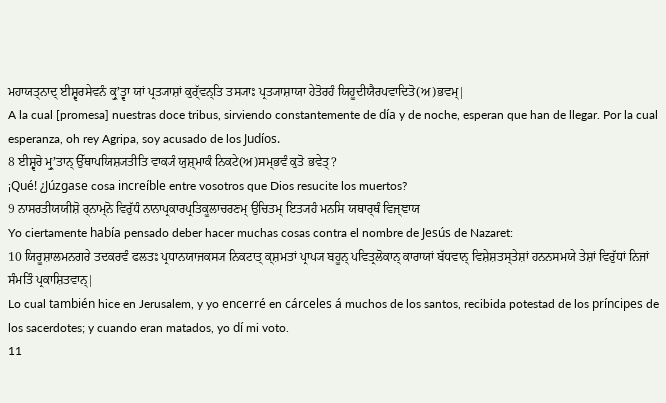ਮਹਾਯਤ੍ਨਾਦ੍ ਈਸ਼੍ਵਰਸੇਵਨੰ ਕ੍ਰੁʼਤ੍ਵਾ ਯਾਂ ਪ੍ਰਤ੍ਯਾਸ਼ਾਂ ਕੁਰ੍ੱਵਨ੍ਤਿ ਤਸ੍ਯਾਃ ਪ੍ਰਤ੍ਯਾਸ਼ਾਯਾ ਹੇਤੋਰਹੰ ਯਿਹੂਦੀਯੈਰਪਵਾਦਿਤੋ(ਅ)ਭਵਮ੍|
A la cual [promesa] nuestras doce tribus, sirviendo constantemente de día y de noche, esperan que han de llegar. Por la cual esperanza, oh rey Agripa, soy acusado de los Judíos.
8 ਈਸ਼੍ਵਰੋ ਮ੍ਰੁʼਤਾਨ੍ ਉੱਥਾਪਯਿਸ਼੍ਯਤੀਤਿ ਵਾਕ੍ਯੰ ਯੁਸ਼੍ਮਾਕੰ ਨਿਕਟੇ(ਅ)ਸਮ੍ਭਵੰ ਕੁਤੋ ਭਵੇਤ੍?
¡Qué! ¿Júzgase cosa increíble entre vosotros que Dios resucite los muertos?
9 ਨਾਸਰਤੀਯਯੀਸ਼ੋ ਰ੍ਨਾਮ੍ਨੋ ਵਿਰੁੱਧੰ ਨਾਨਾਪ੍ਰਕਾਰਪ੍ਰਤਿਕੂਲਾਚਰਣਮ੍ ਉਚਿਤਮ੍ ਇਤ੍ਯਹੰ ਮਨਸਿ ਯਥਾਰ੍ਥੰ ਵਿਜ੍ਞਾਯ
Yo ciertamente había pensado deber hacer muchas cosas contra el nombre de Jesús de Nazaret:
10 ਯਿਰੂਸ਼ਾਲਮਨਗਰੇ ਤਦਕਰਵੰ ਫਲਤਃ ਪ੍ਰਧਾਨਯਾਜਕਸ੍ਯ ਨਿਕਟਾਤ੍ ਕ੍ਸ਼ਮਤਾਂ ਪ੍ਰਾਪ੍ਯ ਬਹੂਨ੍ ਪਵਿਤ੍ਰਲੋਕਾਨ੍ ਕਾਰਾਯਾਂ ਬੱਧਵਾਨ੍ ਵਿਸ਼ੇਸ਼ਤਸ੍ਤੇਸ਼ਾਂ ਹਨਨਸਮਯੇ ਤੇਸ਼ਾਂ ਵਿਰੁੱਧਾਂ ਨਿਜਾਂ ਸੰਮਤਿੰ ਪ੍ਰਕਾਸ਼ਿਤਵਾਨ੍|
Lo cual también hice en Jerusalem, y yo encerré en cárceles á muchos de los santos, recibida potestad de los príncipes de los sacerdotes; y cuando eran matados, yo dí mi voto.
11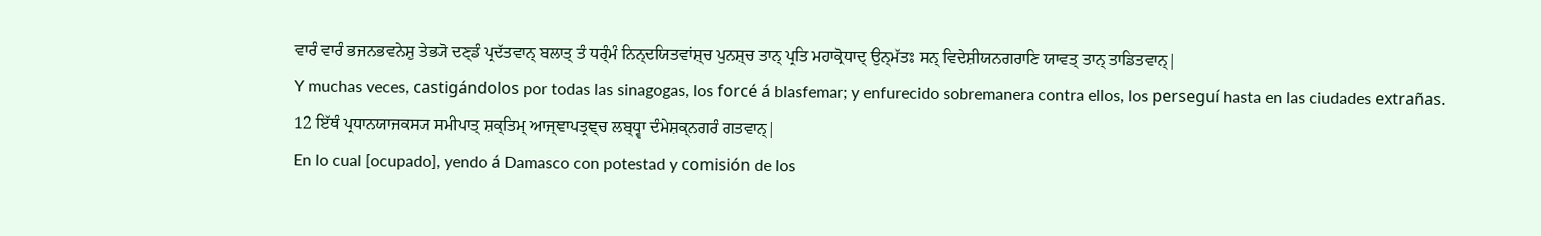ਵਾਰੰ ਵਾਰੰ ਭਜਨਭਵਨੇਸ਼ੁ ਤੇਭ੍ਯੋ ਦਣ੍ਡੰ ਪ੍ਰਦੱਤਵਾਨ੍ ਬਲਾਤ੍ ਤੰ ਧਰ੍ੰਮੰ ਨਿਨ੍ਦਯਿਤਵਾਂਸ਼੍ਚ ਪੁਨਸ਼੍ਚ ਤਾਨ੍ ਪ੍ਰਤਿ ਮਹਾਕ੍ਰੋਧਾਦ੍ ਉਨ੍ਮੱਤਃ ਸਨ੍ ਵਿਦੇਸ਼ੀਯਨਗਰਾਣਿ ਯਾਵਤ੍ ਤਾਨ੍ ਤਾਡਿਤਵਾਨ੍|
Y muchas veces, castigándolos por todas las sinagogas, los forcé á blasfemar; y enfurecido sobremanera contra ellos, los perseguí hasta en las ciudades extrañas.
12 ਇੱਥੰ ਪ੍ਰਧਾਨਯਾਜਕਸ੍ਯ ਸਮੀਪਾਤ੍ ਸ਼ਕ੍ਤਿਮ੍ ਆਜ੍ਞਾਪਤ੍ਰਞ੍ਚ ਲਬ੍ਧ੍ਵਾ ਦੰਮੇਸ਼ਕ੍ਨਗਰੰ ਗਤਵਾਨ੍|
En lo cual [ocupado], yendo á Damasco con potestad y comisión de los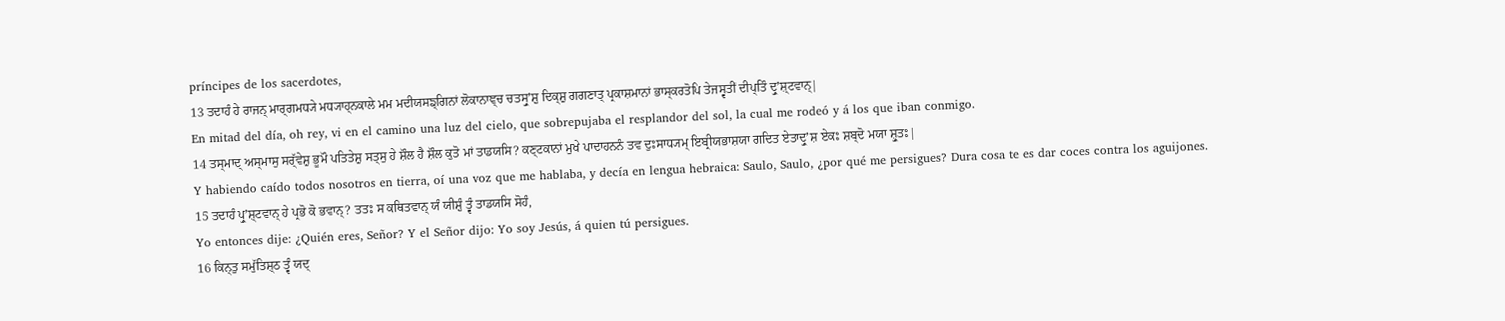príncipes de los sacerdotes,
13 ਤਦਾਹੰ ਹੇ ਰਾਜਨ੍ ਮਾਰ੍ਗਮਧ੍ਯੇ ਮਧ੍ਯਾਹ੍ਨਕਾਲੇ ਮਮ ਮਦੀਯਸਙ੍ਗਿਨਾਂ ਲੋਕਾਨਾਞ੍ਚ ਚਤਸ੍ਰੁʼਸ਼ੁ ਦਿਕ੍ਸ਼ੁ ਗਗਣਾਤ੍ ਪ੍ਰਕਾਸ਼ਮਾਨਾਂ ਭਾਸ੍ਕਰਤੋਪਿ ਤੇਜਸ੍ਵਤੀਂ ਦੀਪ੍ਤਿੰ ਦ੍ਰੁʼਸ਼੍ਟਵਾਨ੍|
En mitad del día, oh rey, vi en el camino una luz del cielo, que sobrepujaba el resplandor del sol, la cual me rodeó y á los que iban conmigo.
14 ਤਸ੍ਮਾਦ੍ ਅਸ੍ਮਾਸੁ ਸਰ੍ੱਵੇਸ਼ੁ ਭੂਮੌ ਪਤਿਤੇਸ਼ੁ ਸਤ੍ਸੁ ਹੇ ਸ਼ੌਲ ਹੈ ਸ਼ੌਲ ਕੁਤੋ ਮਾਂ ਤਾਡਯਸਿ? ਕਣ੍ਟਕਾਨਾਂ ਮੁਖੇ ਪਾਦਾਹਨਨੰ ਤਵ ਦੁਃਸਾਧ੍ਯਮ੍ ਇਬ੍ਰੀਯਭਾਸ਼ਯਾ ਗਦਿਤ ਏਤਾਦ੍ਰੁʼਸ਼ ਏਕਃ ਸ਼ਬ੍ਦੋ ਮਯਾ ਸ਼੍ਰੁਤਃ|
Y habiendo caído todos nosotros en tierra, oí una voz que me hablaba, y decía en lengua hebraica: Saulo, Saulo, ¿por qué me persigues? Dura cosa te es dar coces contra los aguijones.
15 ਤਦਾਹੰ ਪ੍ਰੁʼਸ਼੍ਟਵਾਨ੍ ਹੇ ਪ੍ਰਭੋ ਕੋ ਭਵਾਨ੍? ਤਤਃ ਸ ਕਥਿਤਵਾਨ੍ ਯੰ ਯੀਸ਼ੁੰ ਤ੍ਵੰ ਤਾਡਯਸਿ ਸੋਹੰ,
Yo entonces dije: ¿Quién eres, Señor? Y el Señor dijo: Yo soy Jesús, á quien tú persigues.
16 ਕਿਨ੍ਤੁ ਸਮੁੱਤਿਸ਼੍ਠ ਤ੍ਵੰ ਯਦ੍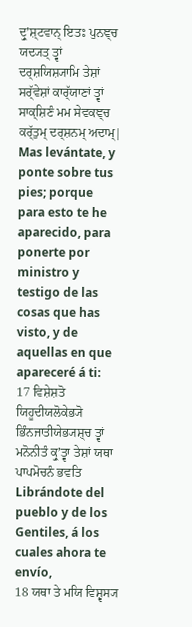ਦ੍ਰੁʼਸ਼੍ਟਵਾਨ੍ ਇਤਃ ਪੁਨਞ੍ਚ ਯਦ੍ਯਤ੍ ਤ੍ਵਾਂ ਦਰ੍ਸ਼ਯਿਸ਼੍ਯਾਮਿ ਤੇਸ਼ਾਂ ਸਰ੍ੱਵੇਸ਼ਾਂ ਕਾਰ੍ੱਯਾਣਾਂ ਤ੍ਵਾਂ ਸਾਕ੍ਸ਼ਿਣੰ ਮਮ ਸੇਵਕਞ੍ਚ ਕਰ੍ੱਤੁਮ੍ ਦਰ੍ਸ਼ਨਮ੍ ਅਦਾਮ੍|
Mas levántate, y ponte sobre tus pies; porque para esto te he aparecido, para ponerte por ministro y testigo de las cosas que has visto, y de aquellas en que apareceré á ti:
17 ਵਿਸ਼ੇਸ਼ਤੋ ਯਿਹੂਦੀਯਲੋਕੇਭ੍ਯੋ ਭਿੰਨਜਾਤੀਯੇਭ੍ਯਸ਼੍ਚ ਤ੍ਵਾਂ ਮਨੋਨੀਤੰ ਕ੍ਰੁʼਤ੍ਵਾ ਤੇਸ਼ਾਂ ਯਥਾ ਪਾਪਮੋਚਨੰ ਭਵਤਿ
Librándote del pueblo y de los Gentiles, á los cuales ahora te envío,
18 ਯਥਾ ਤੇ ਮਯਿ ਵਿਸ਼੍ਵਸ੍ਯ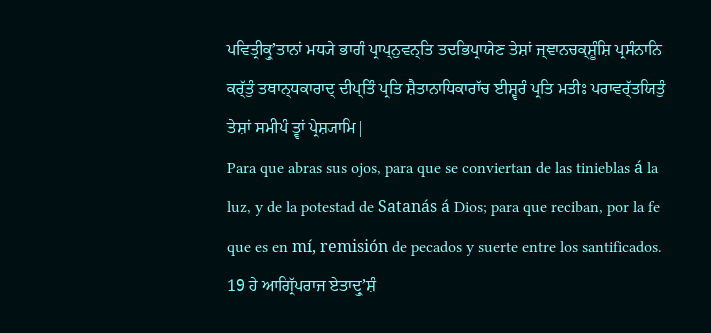ਪਵਿਤ੍ਰੀਕ੍ਰੁʼਤਾਨਾਂ ਮਧ੍ਯੇ ਭਾਗੰ ਪ੍ਰਾਪ੍ਨੁਵਨ੍ਤਿ ਤਦਭਿਪ੍ਰਾਯੇਣ ਤੇਸ਼ਾਂ ਜ੍ਞਾਨਚਕ੍ਸ਼ੂੰਸ਼ਿ ਪ੍ਰਸੰਨਾਨਿ ਕਰ੍ੱਤੁੰ ਤਥਾਨ੍ਧਕਾਰਾਦ੍ ਦੀਪ੍ਤਿੰ ਪ੍ਰਤਿ ਸ਼ੈਤਾਨਾਧਿਕਾਰਾੱਚ ਈਸ਼੍ਵਰੰ ਪ੍ਰਤਿ ਮਤੀਃ ਪਰਾਵਰ੍ੱਤਯਿਤੁੰ ਤੇਸ਼ਾਂ ਸਮੀਪੰ ਤ੍ਵਾਂ ਪ੍ਰੇਸ਼੍ਯਾਮਿ|
Para que abras sus ojos, para que se conviertan de las tinieblas á la luz, y de la potestad de Satanás á Dios; para que reciban, por la fe que es en mí, remisión de pecados y suerte entre los santificados.
19 ਹੇ ਆਗ੍ਰਿੱਪਰਾਜ ਏਤਾਦ੍ਰੁʼਸ਼ੰ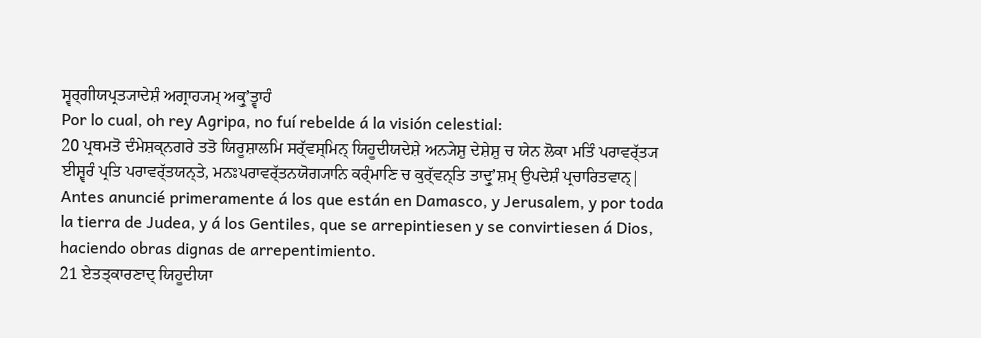ਸ੍ਵਰ੍ਗੀਯਪ੍ਰਤ੍ਯਾਦੇਸ਼ੰ ਅਗ੍ਰਾਹ੍ਯਮ੍ ਅਕ੍ਰੁʼਤ੍ਵਾਹੰ
Por lo cual, oh rey Agripa, no fuí rebelde á la visión celestial:
20 ਪ੍ਰਥਮਤੋ ਦੰਮੇਸ਼ਕ੍ਨਗਰੇ ਤਤੋ ਯਿਰੂਸ਼ਾਲਮਿ ਸਰ੍ੱਵਸ੍ਮਿਨ੍ ਯਿਹੂਦੀਯਦੇਸ਼ੇ ਅਨ੍ਯੇਸ਼ੁ ਦੇਸ਼ੇਸ਼ੁ ਚ ਯੇਨ ਲੋਕਾ ਮਤਿੰ ਪਰਾਵਰ੍ੱਤ੍ਯ ਈਸ਼੍ਵਰੰ ਪ੍ਰਤਿ ਪਰਾਵਰ੍ੱਤਯਨ੍ਤੇ, ਮਨਃਪਰਾਵਰ੍ੱਤਨਯੋਗ੍ਯਾਨਿ ਕਰ੍ੰਮਾਣਿ ਚ ਕੁਰ੍ੱਵਨ੍ਤਿ ਤਾਦ੍ਰੁʼਸ਼ਮ੍ ਉਪਦੇਸ਼ੰ ਪ੍ਰਚਾਰਿਤਵਾਨ੍|
Antes anuncié primeramente á los que están en Damasco, y Jerusalem, y por toda la tierra de Judea, y á los Gentiles, que se arrepintiesen y se convirtiesen á Dios, haciendo obras dignas de arrepentimiento.
21 ਏਤਤ੍ਕਾਰਣਾਦ੍ ਯਿਹੂਦੀਯਾ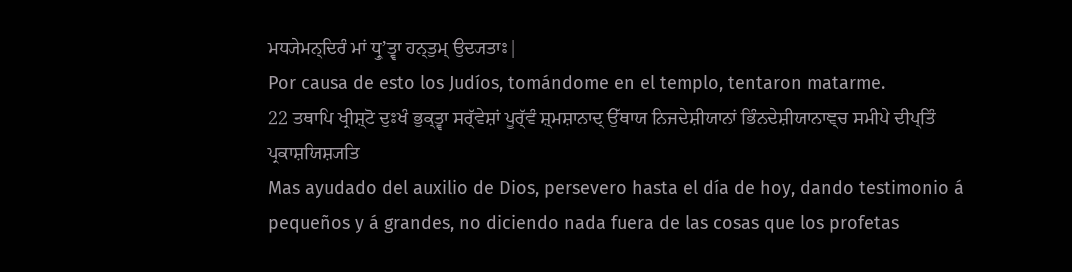ਮਧ੍ਯੇਮਨ੍ਦਿਰੰ ਮਾਂ ਧ੍ਰੁʼਤ੍ਵਾ ਹਨ੍ਤੁਮ੍ ਉਦ੍ਯਤਾਃ|
Por causa de esto los Judíos, tomándome en el templo, tentaron matarme.
22 ਤਥਾਪਿ ਖ੍ਰੀਸ਼੍ਟੋ ਦੁਃਖੰ ਭੁਕ੍ਤ੍ਵਾ ਸਰ੍ੱਵੇਸ਼ਾਂ ਪੂਰ੍ੱਵੰ ਸ਼੍ਮਸ਼ਾਨਾਦ੍ ਉੱਥਾਯ ਨਿਜਦੇਸ਼ੀਯਾਨਾਂ ਭਿੰਨਦੇਸ਼ੀਯਾਨਾਞ੍ਚ ਸਮੀਪੇ ਦੀਪ੍ਤਿੰ ਪ੍ਰਕਾਸ਼ਯਿਸ਼੍ਯਤਿ
Mas ayudado del auxilio de Dios, persevero hasta el día de hoy, dando testimonio á pequeños y á grandes, no diciendo nada fuera de las cosas que los profetas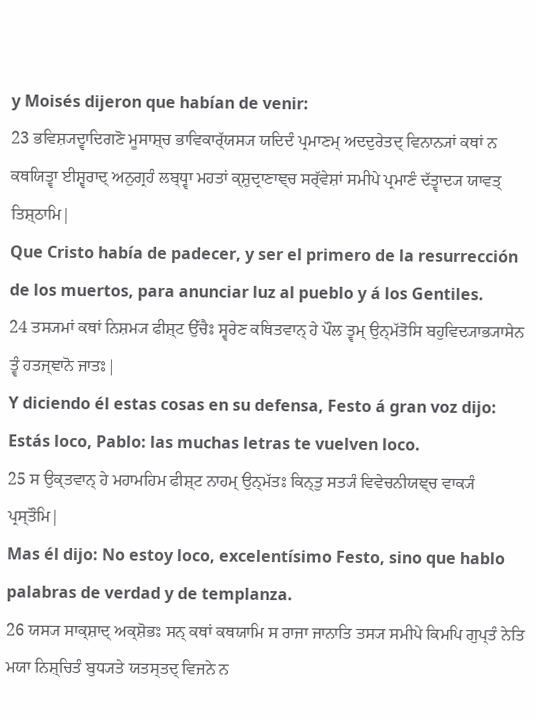y Moisés dijeron que habían de venir:
23 ਭਵਿਸ਼੍ਯਦ੍ਵਾਦਿਗਣੋ ਮੂਸਾਸ਼੍ਚ ਭਾਵਿਕਾਰ੍ੱਯਸ੍ਯ ਯਦਿਦੰ ਪ੍ਰਮਾਣਮ੍ ਅਦਦੁਰੇਤਦ੍ ਵਿਨਾਨ੍ਯਾਂ ਕਥਾਂ ਨ ਕਥਯਿਤ੍ਵਾ ਈਸ਼੍ਵਰਾਦ੍ ਅਨੁਗ੍ਰਹੰ ਲਬ੍ਧ੍ਵਾ ਮਹਤਾਂ ਕ੍ਸ਼ੁਦ੍ਰਾਣਾਞ੍ਚ ਸਰ੍ੱਵੇਸ਼ਾਂ ਸਮੀਪੇ ਪ੍ਰਮਾਣੰ ਦੱਤ੍ਵਾਦ੍ਯ ਯਾਵਤ੍ ਤਿਸ਼੍ਠਾਮਿ|
Que Cristo había de padecer, y ser el primero de la resurrección de los muertos, para anunciar luz al pueblo y á los Gentiles.
24 ਤਸ੍ਯਮਾਂ ਕਥਾਂ ਨਿਸ਼ਮ੍ਯ ਫੀਸ਼੍ਟ ਉੱਚੈਃ ਸ੍ਵਰੇਣ ਕਥਿਤਵਾਨ੍ ਹੇ ਪੌਲ ਤ੍ਵਮ੍ ਉਨ੍ਮੱਤੋਸਿ ਬਹੁਵਿਦ੍ਯਾਭ੍ਯਾਸੇਨ ਤ੍ਵੰ ਹਤਜ੍ਞਾਨੋ ਜਾਤਃ|
Y diciendo él estas cosas en su defensa, Festo á gran voz dijo: Estás loco, Pablo: las muchas letras te vuelven loco.
25 ਸ ਉਕ੍ਤਵਾਨ੍ ਹੇ ਮਹਾਮਹਿਮ ਫੀਸ਼੍ਟ ਨਾਹਮ੍ ਉਨ੍ਮੱਤਃ ਕਿਨ੍ਤੁ ਸਤ੍ਯੰ ਵਿਵੇਚਨੀਯਞ੍ਚ ਵਾਕ੍ਯੰ ਪ੍ਰਸ੍ਤੌਮਿ|
Mas él dijo: No estoy loco, excelentísimo Festo, sino que hablo palabras de verdad y de templanza.
26 ਯਸ੍ਯ ਸਾਕ੍ਸ਼ਾਦ੍ ਅਕ੍ਸ਼ੋਭਃ ਸਨ੍ ਕਥਾਂ ਕਥਯਾਮਿ ਸ ਰਾਜਾ ਜਾਨਾਤਿ ਤਸ੍ਯ ਸਮੀਪੇ ਕਿਮਪਿ ਗੁਪ੍ਤੰ ਨੇਤਿ ਮਯਾ ਨਿਸ਼੍ਚਿਤੰ ਬੁਧ੍ਯਤੇ ਯਤਸ੍ਤਦ੍ ਵਿਜਨੇ ਨ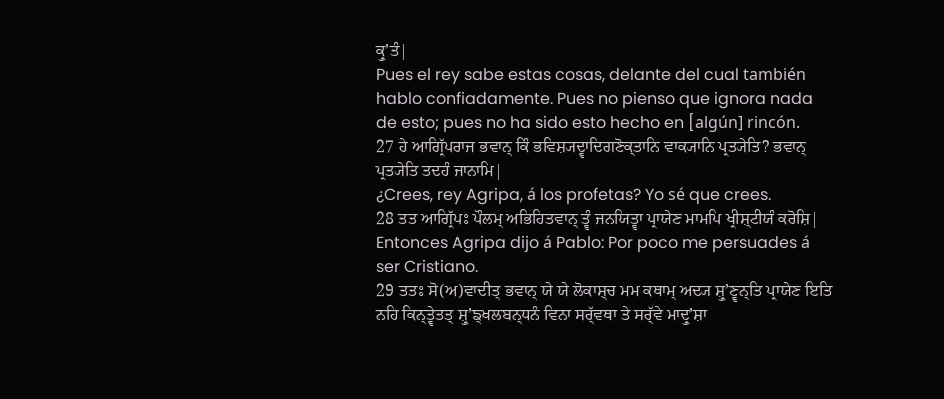ਕ੍ਰੁʼਤੰ|
Pues el rey sabe estas cosas, delante del cual también hablo confiadamente. Pues no pienso que ignora nada de esto; pues no ha sido esto hecho en [algún] rincón.
27 ਹੇ ਆਗ੍ਰਿੱਪਰਾਜ ਭਵਾਨ੍ ਕਿੰ ਭਵਿਸ਼੍ਯਦ੍ਵਾਦਿਗਣੋਕ੍ਤਾਨਿ ਵਾਕ੍ਯਾਨਿ ਪ੍ਰਤ੍ਯੇਤਿ? ਭਵਾਨ੍ ਪ੍ਰਤ੍ਯੇਤਿ ਤਦਹੰ ਜਾਨਾਮਿ|
¿Crees, rey Agripa, á los profetas? Yo sé que crees.
28 ਤਤ ਆਗ੍ਰਿੱਪਃ ਪੌਲਮ੍ ਅਭਿਹਿਤਵਾਨ੍ ਤ੍ਵੰ ਜਨਯਿਤ੍ਵਾ ਪ੍ਰਾਯੇਣ ਮਾਮਪਿ ਖ੍ਰੀਸ਼੍ਟੀਯੰ ਕਰੋਸ਼ਿ|
Entonces Agripa dijo á Pablo: Por poco me persuades á ser Cristiano.
29 ਤਤਃ ਸੋ(ਅ)ਵਾਦੀਤ੍ ਭਵਾਨ੍ ਯੇ ਯੇ ਲੋਕਾਸ਼੍ਚ ਮਮ ਕਥਾਮ੍ ਅਦ੍ਯ ਸ਼੍ਰੁʼਣ੍ਵਨ੍ਤਿ ਪ੍ਰਾਯੇਣ ਇਤਿ ਨਹਿ ਕਿਨ੍ਤ੍ਵੇਤਤ੍ ਸ਼੍ਰੁʼਙ੍ਖਲਬਨ੍ਧਨੰ ਵਿਨਾ ਸਰ੍ੱਵਥਾ ਤੇ ਸਰ੍ੱਵੇ ਮਾਦ੍ਰੁʼਸ਼ਾ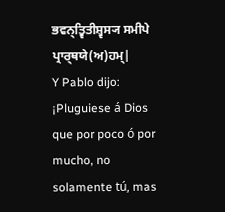ਭਵਨ੍ਤ੍ਵਿਤੀਸ਼੍ਵਸ੍ਯ ਸਮੀਪੇ ਪ੍ਰਾਰ੍ਥਯੇ(ਅ)ਹਮ੍|
Y Pablo dijo: ¡Pluguiese á Dios que por poco ó por mucho, no solamente tú, mas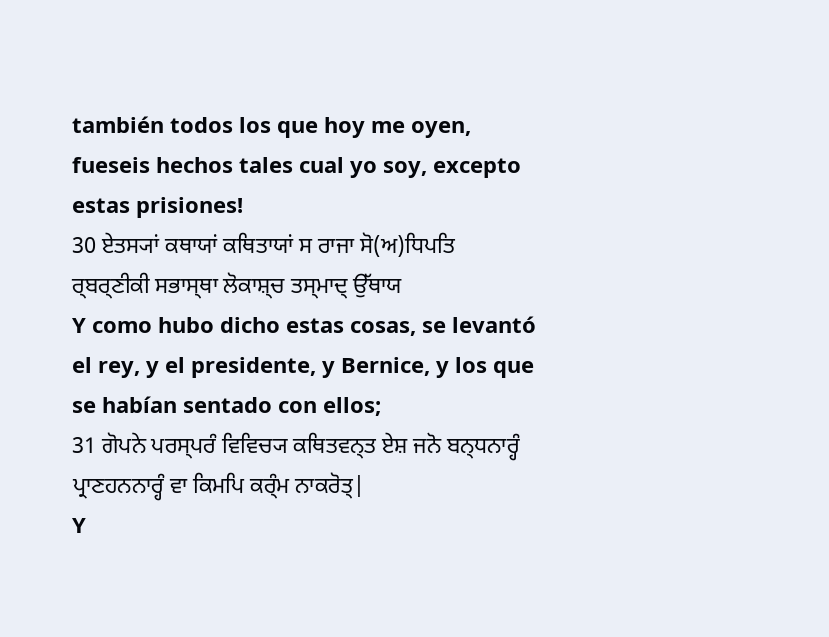también todos los que hoy me oyen, fueseis hechos tales cual yo soy, excepto estas prisiones!
30 ਏਤਸ੍ਯਾਂ ਕਥਾਯਾਂ ਕਥਿਤਾਯਾਂ ਸ ਰਾਜਾ ਸੋ(ਅ)ਧਿਪਤਿ ਰ੍ਬਰ੍ਣੀਕੀ ਸਭਾਸ੍ਥਾ ਲੋਕਾਸ਼੍ਚ ਤਸ੍ਮਾਦ੍ ਉੱਥਾਯ
Y como hubo dicho estas cosas, se levantó el rey, y el presidente, y Bernice, y los que se habían sentado con ellos;
31 ਗੋਪਨੇ ਪਰਸ੍ਪਰੰ ਵਿਵਿਚ੍ਯ ਕਥਿਤਵਨ੍ਤ ਏਸ਼ ਜਨੋ ਬਨ੍ਧਨਾਰ੍ਹੰ ਪ੍ਰਾਣਹਨਨਾਰ੍ਹੰ ਵਾ ਕਿਮਪਿ ਕਰ੍ੰਮ ਨਾਕਰੋਤ੍|
Y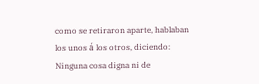como se retiraron aparte, hablaban los unos á los otros, diciendo: Ninguna cosa digna ni de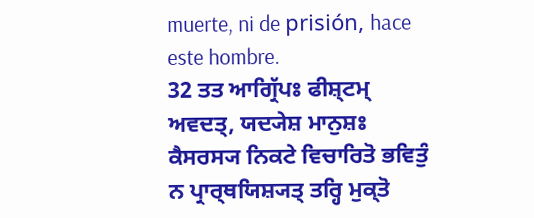muerte, ni de prisión, hace este hombre.
32 ਤਤ ਆਗ੍ਰਿੱਪਃ ਫੀਸ਼੍ਟਮ੍ ਅਵਦਤ੍, ਯਦ੍ਯੇਸ਼ ਮਾਨੁਸ਼ਃ ਕੈਸਰਸ੍ਯ ਨਿਕਟੇ ਵਿਚਾਰਿਤੋ ਭਵਿਤੁੰ ਨ ਪ੍ਰਾਰ੍ਥਯਿਸ਼੍ਯਤ੍ ਤਰ੍ਹਿ ਮੁਕ੍ਤੋ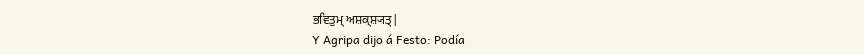ਭਵਿਤੁਮ੍ ਅਸ਼ਕ੍ਸ਼੍ਯਤ੍|
Y Agripa dijo á Festo: Podía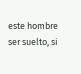este hombre ser suelto, si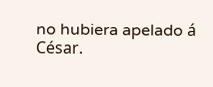no hubiera apelado á César.